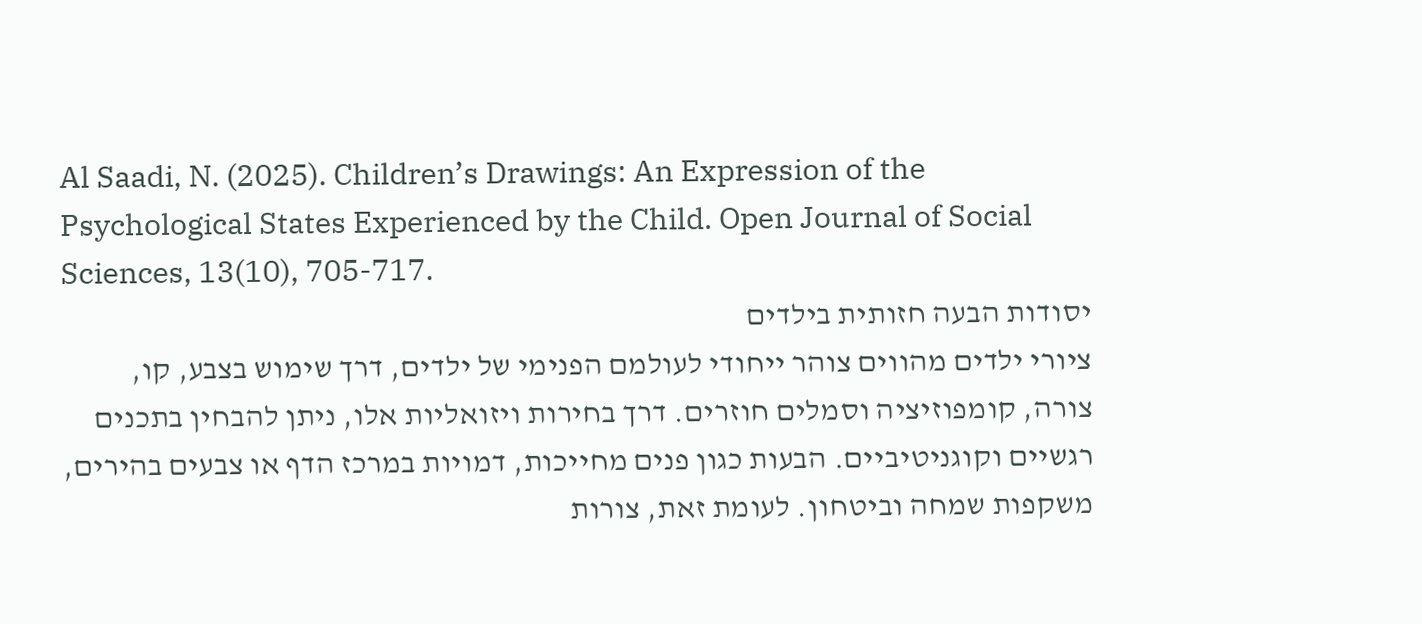Al Saadi, N. (2025). Children’s Drawings: An Expression of the Psychological States Experienced by the Child. Open Journal of Social Sciences, 13(10), 705-717.
יסודות הבעה חזותית בילדים
ציורי ילדים מהווים צוהר ייחודי לעולמם הפנימי של ילדים, דרך שימוש בצבע, קו, צורה, קומפוזיציה וסמלים חוזרים. דרך בחירות ויזואליות אלו, ניתן להבחין בתכנים רגשיים וקוגניטיביים. הבעות כגון פנים מחייכות, דמויות במרכז הדף או צבעים בהירים, משקפות שמחה וביטחון. לעומת זאת, צורות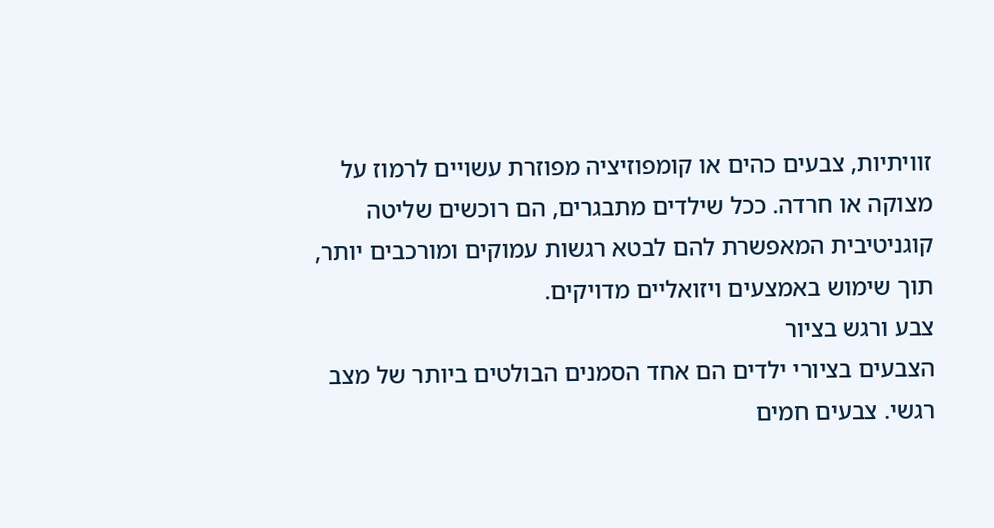זוויתיות, צבעים כהים או קומפוזיציה מפוזרת עשויים לרמוז על מצוקה או חרדה. ככל שילדים מתבגרים, הם רוכשים שליטה קוגניטיבית המאפשרת להם לבטא רגשות עמוקים ומורכבים יותר, תוך שימוש באמצעים ויזואליים מדויקים.
צבע ורגש בציור
הצבעים בציורי ילדים הם אחד הסמנים הבולטים ביותר של מצב רגשי. צבעים חמים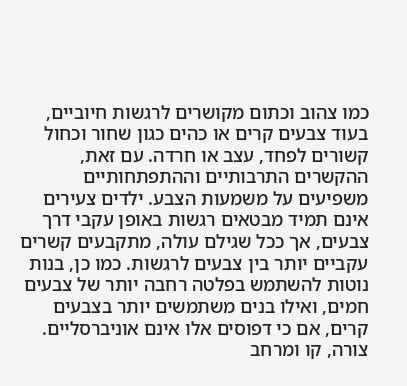כמו צהוב וכתום מקושרים לרגשות חיוביים, בעוד צבעים קרים או כהים כגון שחור וכחול קשורים לפחד, עצב או חרדה. עם זאת, ההקשרים התרבותיים וההתפתחותיים משפיעים על משמעות הצבע. ילדים צעירים אינם תמיד מבטאים רגשות באופן עקבי דרך צבעים, אך ככל שגילם עולה, מתקבעים קשרים עקביים יותר בין צבעים לרגשות. כמו כן, בנות נוטות להשתמש בפלטה רחבה יותר של צבעים חמים, ואילו בנים משתמשים יותר בצבעים קרים, אם כי דפוסים אלו אינם אוניברסליים.
צורה, קו ומרחב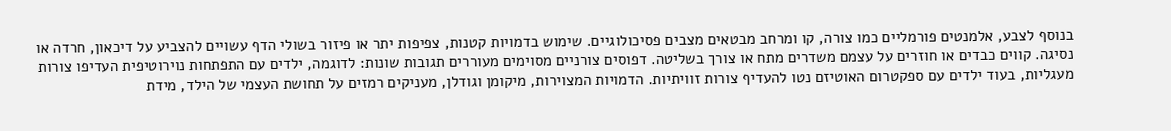בנוסף לצבע, אלמנטים פורמליים כמו צורה, קו ומרחב מבטאים מצבים פסיכולוגיים. שימוש בדמויות קטנות, צפיפות יתר או פיזור בשולי הדף עשויים להצביע על דיכאון, חרדה או נסיגה. קווים כבדים או חוזרים על עצמם משדרים מתח או צורך בשליטה. דפוסים צורניים מסוימים מעוררים תגובות שונות: לדוגמה, ילדים עם התפתחות נוירוטיפית העדיפו צורות מעגליות, בעוד ילדים עם ספקטרום האוטיזם נטו להעדיף צורות זוויתיות. הדמויות המצוירות, מיקומן וגודלן, מעניקים רמזים על תחושת העצמי של הילד, מידת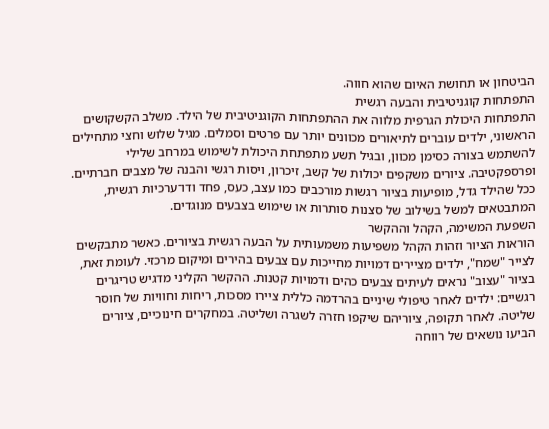הביטחון או תחושת האיום שהוא חווה.
התפתחות קוגניטיבית והבעה רגשית
התפתחות היכולת הגרפית מלווה את ההתפתחות הקוגניטיבית של הילד. משלב הקשקושים הראשוני, ילדים עוברים לתיאורים מכוונים יותר עם פרטים וסמלים. מגיל שלוש וחצי מתחילים להשתמש בצורה כסימן מכוון, ובגיל תשע מתפתחת היכולת לשימוש במרחב שלילי ופרספקטיבה. ציורים משקפים יכולות של קשב, זיכרון, ויסות רגשי והבנה של מצבים חברתיים. ככל שהילד גדל, מופיעות בציור רגשות מורכבים כמו עצב, כעס, פחד ודו־ערכיות רגשית, המתבטאים למשל בשילוב של סצנות סותרות או שימוש בצבעים מנוגדים.
השפעת המשימה, הקהל וההקשר
הוראות הציור וזהות הקהל משפיעות משמעותית על הבעה רגשית בציורים. כאשר מתבקשים לצייר "שמח", ילדים מציירים דמויות מחייכות עם צבעים בהירים ומיקום מרכזי. לעומת זאת, בציור "עצוב" נראים לעיתים צבעים כהים ודמויות קטנות. ההקשר הקליני מדגיש טריגרים רגשיים: ילדים לאחר טיפולי שיניים בהרדמה כללית ציירו מסכות, ריחות וחוויות של חוסר שליטה. לאחר תקופה, ציוריהם שיקפו חזרה לשגרה ושליטה. במחקרים חינוכיים, ציורים הביעו נושאים של רווחה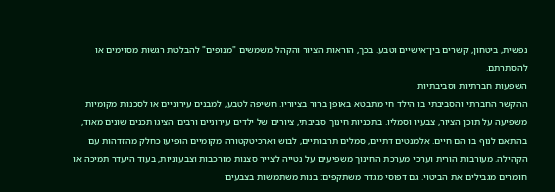נפשית, ביטחון, קשרים בין־אישיים וטבע. בכך, הוראות הציור והקהל משמשים "מנופים" להבלטת רגשות מסוימים או להסתרתם.
השפעות חברתיות וסביבתיות
ההקשר החברתי והסביבתי בו הילד חי מתבטא באופן ברור בציוריו. חשיפה לטבע, למבנים עירוניים או לסכנות מקומיות משפיעה על תוכן הציור, צבעיו וסמליו. בתכניות חינוך סביבתי, ציורים של ילדים עירוניים ורבים הציגו תכנים שונים מאוד, בהתאם לנוף בו הם חיים. אלמנטים דתיים, סמלים תרבותיים, לבוש וארכיטקטורה מקומיים הופיעו כחלק מהזדהות עם הקהילה. מעורבות הורית וערכי מערכת החינוך משפיעים על נטייה לצייר סצנות מורכבות וצבעוניות, בעוד היעדר תמיכה או חומרים מגבילים את הביטוי. גם דפוסי מגדר משתקפים: בנות משתמשות בצבעים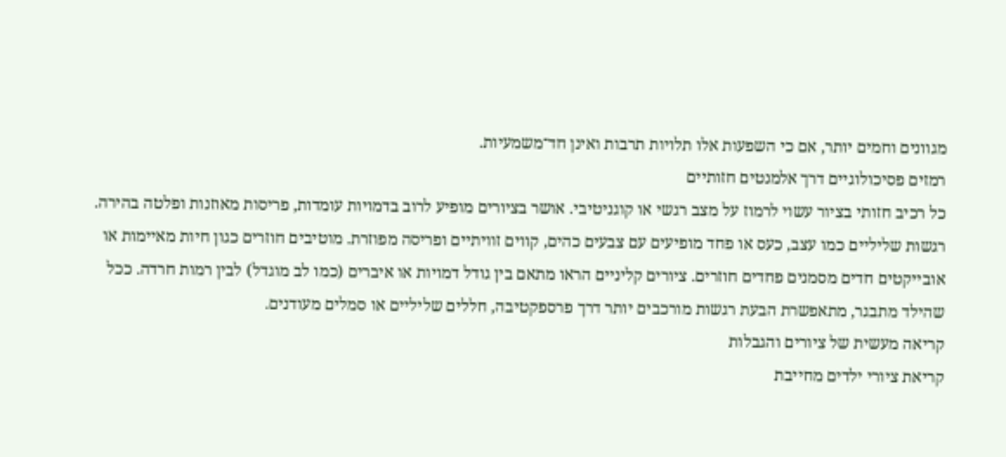מגוונים וחמים יותר, אם כי השפעות אלו תלויות תרבות ואינן חד־משמעיות.
רמזים פסיכולוגיים דרך אלמנטים חזותיים
כל רכיב חזותי בציור עשוי לרמוז על מצב רגשי או קוגניטיבי. אושר בציורים מופיע לרוב בדמויות עומדות, פריסות מאוזנות ופלטה בהירה. רגשות שליליים כמו עצב, כעס או פחד מופיעים עם צבעים כהים, קווים זוויתיים ופריסה מפוזרת. מוטיבים חוזרים כגון חיות מאיימות או אובייקטים חדים מסמנים פחדים חוזרים. ציורים קליניים הראו מתאם בין גודל דמויות או איברים (כמו לב מוגדל) לבין רמות חרדה. ככל שהילד מתבגר, מתאפשרת הבעת רגשות מורכבים יותר דרך פרספקטיבה, חללים שליליים או סמלים מעודנים.
קריאה מעשית של ציורים והגבלות
קריאת ציורי ילדים מחייבת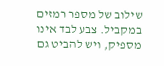שילוב של מספר רמזים במקביל. צבע לבד אינו מספיק, ויש להביט גם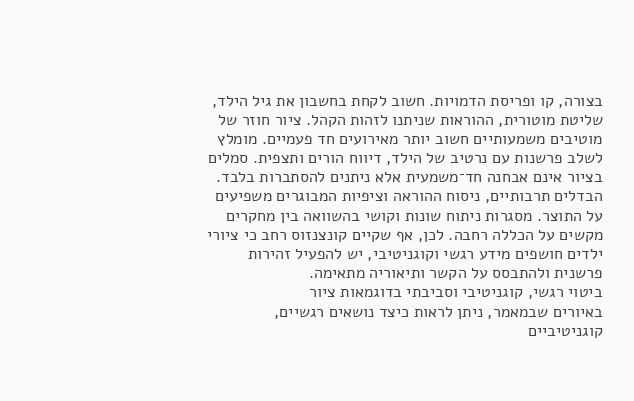בצורה, קו ופריסת הדמויות. חשוב לקחת בחשבון את גיל הילד, שליטת מוטורית, ההוראות שניתנו לזהות הקהל. ציור חוזר של מוטיבים משמעותיים חשוב יותר מאירועים חד פעמיים. מומלץ לשלב פרשנות עם נרטיב של הילד, דיווח הורים ותצפית. סמלים בציור אינם אבחנה חד־משמעית אלא ניתנים להסתברות בלבד. הבדלים תרבותיים, ניסוח ההוראה וציפיות המבוגרים משפיעים על התוצר. מסגרות ניתוח שונות וקושי בהשוואה בין מחקרים מקשים על הכללה רחבה. לכן, אף שקיים קונצנזוס רחב כי ציורי ילדים חושפים מידע רגשי וקוגניטיבי, יש להפעיל זהירות פרשנית ולהתבסס על הקשר ותיאוריה מתאימה.
ביטוי רגשי, קוגניטיבי וסביבתי בדוגמאות ציור
באיורים שבמאמר, ניתן לראות כיצד נושאים רגשיים, קוגניטיביים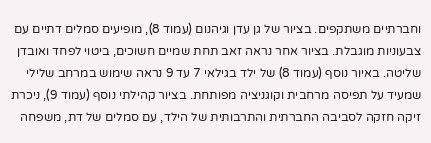וחברתיים משתקפים. בציור של גן עדן וגיהנום (עמוד 8), מופיעים סמלים דתיים עם צבעוניות מוגבלת. בציור אחר נראה זאב תחת שמיים חשוכים, ביטוי לפחד ואובדן שליטה. באיור נוסף (עמוד 8) של ילד בגילאי 7 עד 9 נראה שימוש במרחב שלילי שמעיד על תפיסה מרחבית וקוגניציה מפותחת. בציור קהילתי נוסף (עמוד 9), ניכרת זיקה חזקה לסביבה החברתית והתרבותית של הילד, עם סמלים של דת, משפחה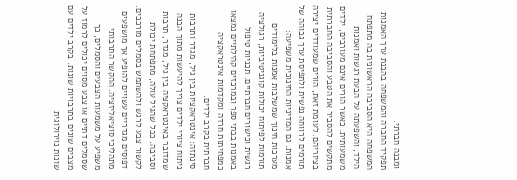ומבנה חברתי.
תפקיד החברה והמשפחה בהבנת ערך האמנות
המשפחה היא הסביבה הראשונית בה מתפתח הילד, והשפעתה על הבעת רגשות ואמנות משמעותית. כאשר הורים אינם מעורבים, ילדים מתקשים להסביר את הטבע והסביבה החברתית בציוריהם. לעומת זאת, הורים שמעודדים יצירה תורמים לרווחה נפשית ולתפיסת ערך גבוהה של אמנות. גם המדיניות החינוכית משפיעה: מערכות חינוך שמשלבות אמנות בלימודים תורמות לפיתוח יכולות קוגניטיביות, רגולציה רגשית וכישורים חברתיים. תכניות טיפול באמנות בבתי ספר ובמרכזים קהילתיים נמצאו כמפחיתות חרדה ומקדמות אינטראקציה חברתית בקרב ילדים.
סינתזה: אינטראקציות בין גיל, מגדר ותרבות
ניתוח ציורי ילדים צריך להיעשות מתוך הבנה שמדובר באינטראקציה בין גיל, מגדר, תרבות וסביבה. ככל שהגיל עולה, מתפתחת יכולת לקשור צבע לרגש ולהשתמש בסמלים מורכבים. דפוסים מגדריים עשויים להופיע אך מושפעים מתהליכי סוציאליזציה. ההקשר התרבותי משפיע על משמעות הצבעים והסמלים, כך שסמלים דתיים או צבע מסוים יכולים לרמוז על מצבים שונים בתרבויות שונות. בקרב ילדים עם שונות נוירולוגית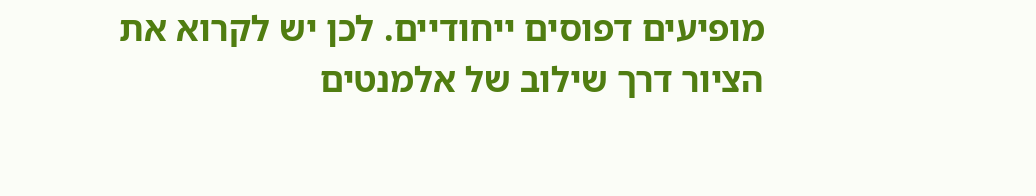מופיעים דפוסים ייחודיים. לכן יש לקרוא את הציור דרך שילוב של אלמנטים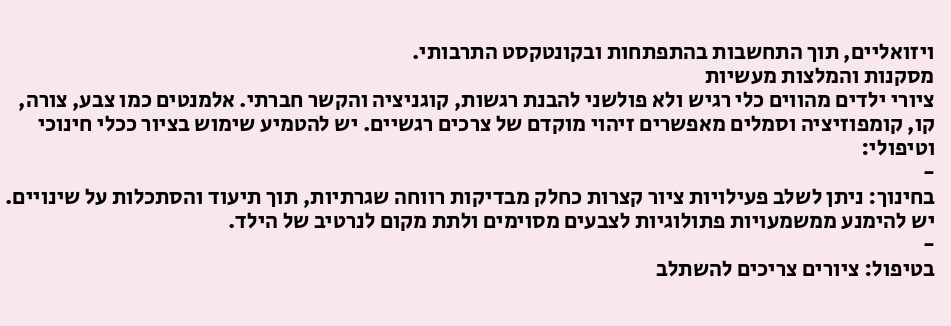ויזואליים, תוך התחשבות בהתפתחות ובקונטקסט התרבותי.
מסקנות והמלצות מעשיות
ציורי ילדים מהווים כלי רגיש ולא פולשני להבנת רגשות, קוגניציה והקשר חברתי. אלמנטים כמו צבע, צורה, קו, קומפוזיציה וסמלים מאפשרים זיהוי מוקדם של צרכים רגשיים. יש להטמיע שימוש בציור ככלי חינוכי וטיפולי:
-
בחינוך: ניתן לשלב פעילויות ציור קצרות כחלק מבדיקות רווחה שגרתיות, תוך תיעוד והסתכלות על שינויים. יש להימנע ממשמעויות פתולוגיות לצבעים מסוימים ולתת מקום לנרטיב של הילד.
-
בטיפול: ציורים צריכים להשתלב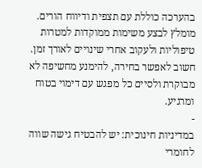בהערכה כוללת עם תצפית ודיווח הורים. מומלץ לבצע משימות ממוקדות למטרות טיפוליות ולעקוב אחרי שינויים לאורך זמן. חשוב לאפשר בחירה, להימנע מחשיפה לא מבוקרת ולסיים כל מפגש עם דימוי בטוח ומרגיע.
-
במדיניות חינוכית: יש להבטיח גישה שווה לחומרי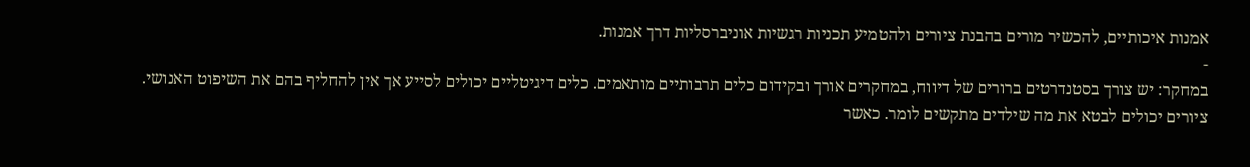אמנות איכותיים, להכשיר מורים בהבנת ציורים ולהטמיע תכניות רגשיות אוניברסליות דרך אמנות.
-
במחקר: יש צורך בסטנדרטים ברורים של דיווח, במחקרים אורך ובקידום כלים תרבותיים מותאמים. כלים דיגיטליים יכולים לסייע אך אין להחליף בהם את השיפוט האנושי.
ציורים יכולים לבטא את מה שילדים מתקשים לומר. כאשר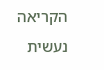הקריאה נעשית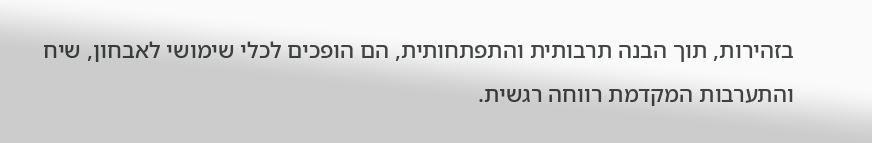בזהירות, תוך הבנה תרבותית והתפתחותית, הם הופכים לכלי שימושי לאבחון, שיח והתערבות המקדמת רווחה רגשית.